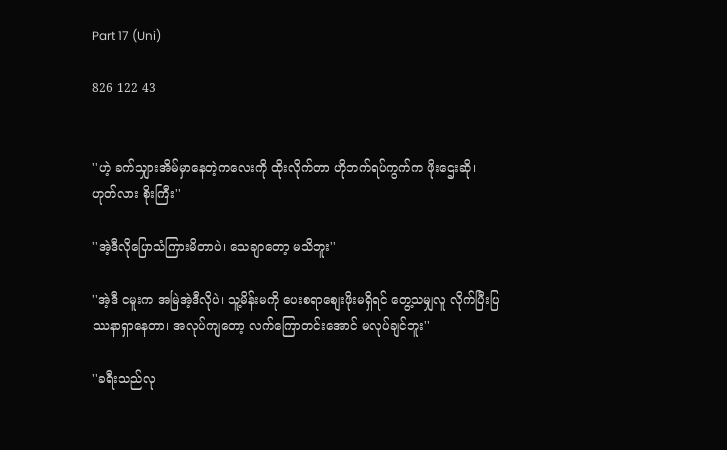Part 17 (Uni)

826 122 43


''ဟဲ့ ခက်သျှားအိမ်မှာနေတဲ့ကလေးကို ထိုးလိုက်တာ ဟိုဘက်ရပ်ကွက်က ဖိုးဌေးဆို၊ ဟုတ်လား စိုးကြီး''

''အဲ့ဒီလိုပြောသံကြားမိတာပဲ၊ သေချာတော့ မသိဘူး''

''အဲ့ဒီ ငမူးက အမြဲအဲ့ဒီလိုပဲ၊ သူ့မိန်းမကို ပေးစရာစျေးဖိုးမရှိရင် တွေ့သမျှလူ လိုက်ပြီးပြဿနာရှာနေတာ၊ အလုပ်ကျတော့ လက်ကြောတင်းအောင် မလုပ်ချင်ဘူး''

''ခရီးသည်လု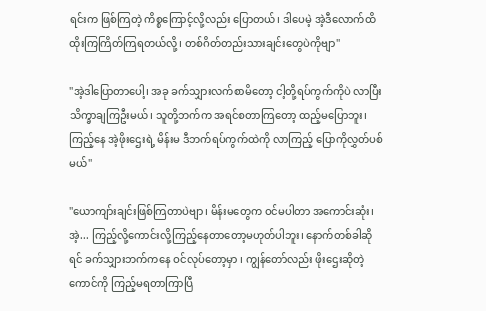ရင်းက ဖြစ်ကြတဲ့ ကိစ္စကြောင့်လို့လည်း ပြောတယ်၊ ဒါပေမဲ့ အဲ့ဒီလောက်ထိ ထိုးကြကြိတ်ကြရတယ်လို့၊ တစ်ဂိတ်တည်းသားချင်းတွေပဲကိုဗျာ''

''အဲ့ဒါပြောတာပေါ့၊ အခု ခက်သျှားလက်စာမိတော့ ငါ့တို့ရပ်ကွက်ကိုပဲ လာပြီး သိက္ခာချကြဦးမယ်၊ သူတို့ဘက်က အရင်စတာကြတော့ ထည့်မပြောဘူး၊ ကြည့်နေ အဲ့ဖိုးဌေးရဲ့ မိန်းမ ဒီဘက်ရပ်ကွက်ထဲကို လာကြည့် ပြောကိုလွှတ်ပစ်မယ်''

''ယောကျာ်းချင်းဖြစ်ကြတာပဲဗျာ၊ မိန်းမတွေက ဝင်မပါတာ အကောင်းဆုံး၊ အဲ့... ကြည့်လို့ကောင်းလို့ကြည့်နေတာတော့မဟုတ်ပါဘူး၊ နောက်တစ်ခါဆိုရင် ခက်သျှားဘက်ကနေ ဝင်လုပ်တော့မှာ ၊ ကျွန်တော်လည်း ဖိုးဌေးဆိုတဲ့ကောင်ကို ကြည့်မရတာကြာပြီ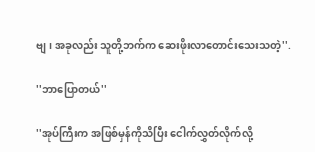ဗျ၊ အခုလည်း သူတို့ဘက်က ဆေးဖိုးလာတောင်းသေးသတဲ့''.

''ဘာပြောတယ်''

''အုပ်ကြီးက အဖြစ်မှန်ကိုသိပြီး ငေါက်လွှတ်လိုက်လို့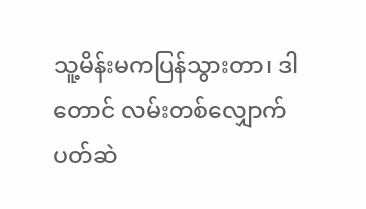သူ့မိန်းမကပြန်သွားတာ၊ ဒါတောင် လမ်းတစ်လျှောက် ပတ်ဆဲ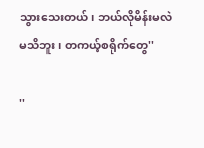သွားသေးတယ်၊ ဘယ်လိုမိန်းမလဲ မသိဘူး၊ တကယ့်စရိုက်တွေ''

''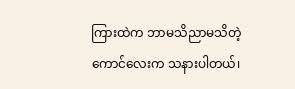ကြားထဲက ဘာမသိညာမသိတဲ့ ကောင်လေးက သနားပါတယ်၊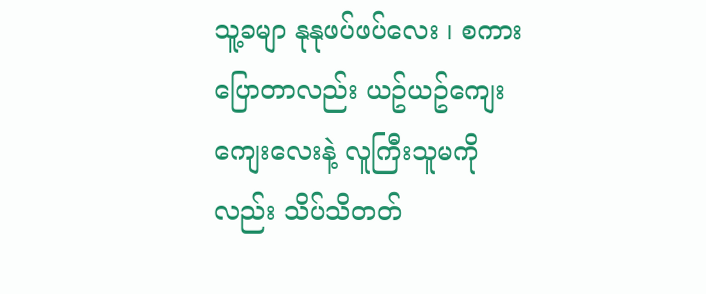သူ့ခမျာ နုနုဖပ်ဖပ်လေး ၊ စကားပြောတာလည်း ယဥ်ယဥ်ကျေးကျေးလေးနဲ့ လူကြီးသူမကိုလည်း သိပ်သိတတ်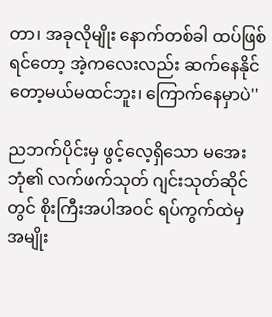တာ၊ အခုလိုမျိုး နောက်တစ်ခါ ထပ်ဖြစ်ရင်တော့ အဲ့ကလေးလည်း ဆက်နေနိုင်တော့မယ်မထင်ဘူး၊ ကြောက်နေမှာပဲ''

ညဘက်ပိုင်းမှ ဖွင့်လေ့ရှိသော မအေးဘုံ၏ လက်ဖက်သုတ် ဂျင်းသုတ်ဆိုင်တွင် စိုးကြီးအပါအဝင် ရပ်ကွက်ထဲမှ အမျိုး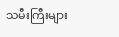သမီးကြီးများ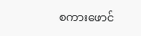စကားဖောင်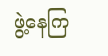ဖွဲ့နေကြ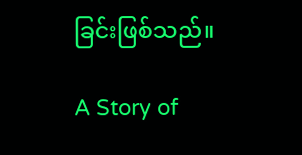ခြင်းဖြစ်သည်။

A Story of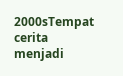2000sTempat cerita menjadi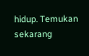hidup. Temukan sekarang